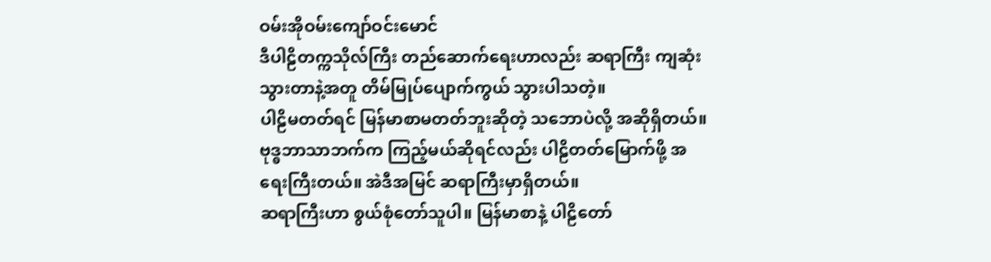ဝမ်းအိုဝမ်းကျော်ဝင်းမောင်
ဒီပါဠိတက္ကသိုလ်ကြီး တည်ဆောက်ရေးဟာလည်း ဆရာကြီး ကျဆုံးသွားတာနဲ့အတူ တိမ်မြုပ်ပျောက်ကွယ် သွားပါသတဲ့။
ပါဠိမတတ်ရင် မြန်မာစာမတတ်ဘူးဆိုတဲ့ သဘောပဲလို့ အဆိုရှိတယ်။ ဗုဒ္ဓဘာသာဘက်က ကြည့်မယ်ဆိုရင်လည်း ပါဠိတတ်မြောက်ဖို့ အရေးကြီးတယ်။ အဲဒီအမြင် ဆရာကြီးမှာရှိတယ်။
ဆရာကြီးဟာ စွယ်စုံတော်သူပါ။ မြန်မာစာနဲ့ ပါဠိတော်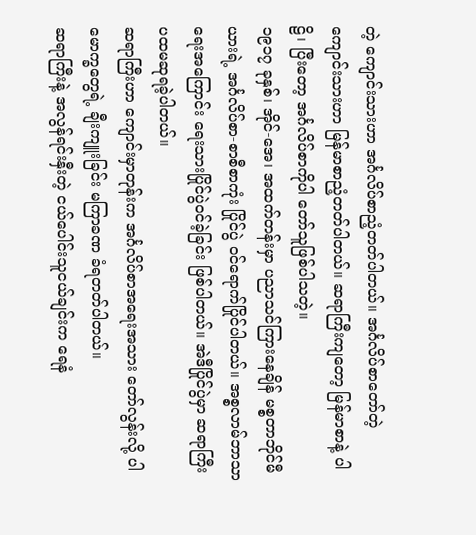တဲ့ ကျောင်းသားဟာ အင်္ဂလိပ်စာညံ့တတ်ပါတယ်။ အင်္ဂလိပ်စာတော်တဲ့ ကျောင်းသားဟာ မြန်မာစာညံ့တတ်ပါတယ်။ ဆရာကြီးကျတော့ မြန်မာစာနဲ့ ပါဠိ၊ ပြီးတော့ အင်္ဂလိပ်စာကိုပါ တော်သူဖြစ်ပါသတဲ့။
၁၉၁၇ ခုနှစ်၊ အိုင်-အေ၊ အထက်တန်းမှာ ပညာသင်ကြားနေချိန် မစ္စတာဘိုင်မီယားရဲ့ အင်္ဂလိပ်စာ-စာစီစာကုံး ပြိုင်ပွဲ ဝင်ရောက်ပြိုင်ပါတယ်။ အစ္စလာမ်ဘာသာရေးအကြောင်း ရေးသားပြိုင်ပွဲဝင်ခဲ့ခြင်း ဖြစ်ပါတယ်။ အဲဒီပြိုင်ပွဲမှာ ဆရာကြီး ပထမဆုရခဲ့ပါတယ်။
ဆရာကြီးဟာ ကျောင်းမှာတုန်းက အင်္ဂလိပ်စာအရေးအသား တော်လွန်းလို့ ပါမောက္ခတွေရဲ့ ချီးကျူးခြင်း မကြာခဏ ခံရတတ်ပါတယ်။
ဆရာကြီးနဲ့ အလွန်ရင်းနှီးတဲ့ ငယ်ပေါင်းသူငယ်ချင်းက ရေနံ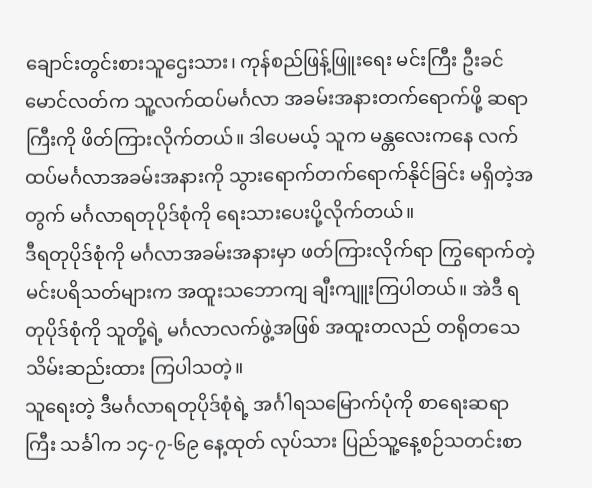ချောင်းတွင်းစားသူဌေးသား၊ ကုန်စည်ဖြန့်ဖြူးရေး မင်းကြီး ဦးခင်မောင်လတ်က သူ့လက်ထပ်မင်္ဂလာ အခမ်းအနားတက်ရောက်ဖို့ ဆရာကြီးကို ဖိတ်ကြားလိုက်တယ်။ ဒါပေမယ့် သူက မန္တလေးကနေ လက်ထပ်မင်္ဂလာအခမ်းအနားကို သွားရောက်တက်ရောက်နိုင်ခြင်း မရှိတဲ့အတွက် မင်္ဂလာရတုပိုဒ်စုံကို ရေးသားပေးပို့လိုက်တယ်။
ဒီရတုပိုဒ်စုံကို မင်္ဂလာအခမ်းအနားမှာ ဖတ်ကြားလိုက်ရာ ကြွရောက်တဲ့ မင်းပရိသတ်များက အထူးသဘောကျ ချီးကျူးကြပါတယ်။ အဲဒီ ရတုပိုဒ်စုံကို သူတို့ရဲ့ မင်္ဂလာလက်ဖွဲ့အဖြစ် အထူးတလည် တရိုတသေ သိမ်းဆည်းထား ကြပါသတဲ့။
သူရေးတဲ့ ဒီမင်္ဂလာရတုပိုဒ်စုံရဲ့ အင်္ဂါရသမြောက်ပုံကို စာရေးဆရာကြီး သင်္ခါက ၁၄-၇-၆၉ နေ့ထုတ် လုပ်သား ပြည်သူ့နေ့စဉ်သတင်းစာ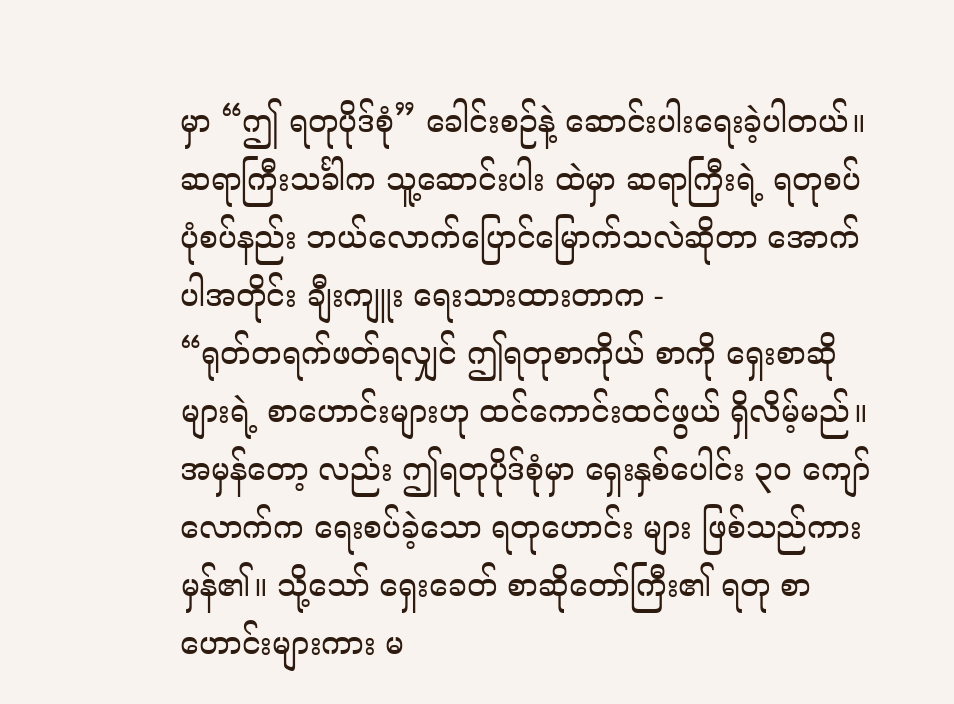မှာ “ဤ ရတုပိုဒ်စုံ” ခေါင်းစဉ်နဲ့ ဆောင်းပါးရေးခဲ့ပါတယ်။ ဆရာကြီးသင်္ခါက သူ့ဆောင်းပါး ထဲမှာ ဆရာကြီးရဲ့ ရတုစပ်ပုံစပ်နည်း ဘယ်လောက်ပြောင်မြောက်သလဲဆိုတာ အောက်ပါအတိုင်း ချီးကျူး ရေးသားထားတာက -
“ရုတ်တရက်ဖတ်ရလျှင် ဤရတုစာကိုယ် စာကို ရှေးစာဆိုများရဲ့ စာဟောင်းများဟု ထင်ကောင်းထင်ဖွယ် ရှိလိမ့်မည်။ အမှန်တော့ လည်း ဤရတုပိုဒ်စုံမှာ ရှေးနှစ်ပေါင်း ၃၀ ကျော်လောက်က ရေးစပ်ခဲ့သော ရတုဟောင်း များ ဖြစ်သည်ကားမှန်၏။ သို့သော် ရှေးခေတ် စာဆိုတော်ကြီး၏ ရတု စာဟောင်းများကား မ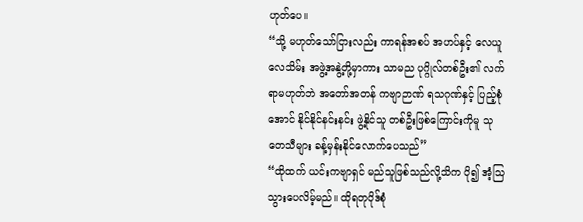ဟုတ်ပေ။
“သို့ မဟုတ်သော်ငြားလည်း ကာရန်အစပ် အဟပ်နှင့် လေယူလေသိမ်း အဖွဲ့အနွဲ့တို့မှာကား သာမည ပုဂ္ဂိုလ်တစ်ဦး၏ လက်ရာမဟုတ်ဘဲ အတော်အတန် ကဗျာဉာဏ် ရသဂုဏ်နှင့် ပြည့်စုံအောင် နိုင်နိုင်နင်းနင်း ဖွဲ့နိုင်သူ တစ်ဦးဖြစ်ကြောင်းကိုမူ သုတေသီများ ခန့်မှန်းနိုင်လောက်ပေသည်”
“ထိုထက် ယင်းကဗျာရှင် မည်သူဖြစ်သည်လို့သိက ပို၍ အံ့သြသွားပေလိမ့်မည်။ ထိုရတုပိုဒ်စုံ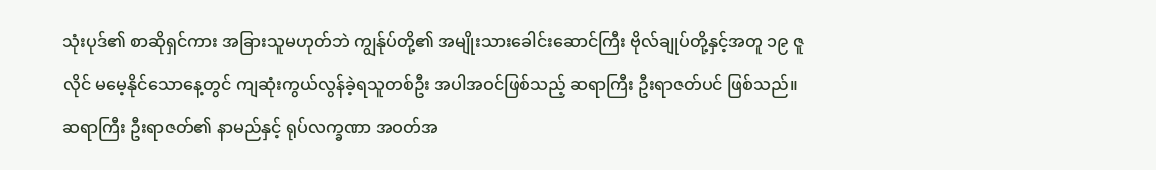သုံးပုဒ်၏ စာဆိုရှင်ကား အခြားသူမဟုတ်ဘဲ ကျွန်ုပ်တို့၏ အမျိုးသားခေါင်းဆောင်ကြီး ဗိုလ်ချုပ်တို့နှင့်အတူ ၁၉ ဇူလိုင် မမေ့နိုင်သောနေ့တွင် ကျဆုံးကွယ်လွန်ခဲ့ရသူတစ်ဦး အပါအဝင်ဖြစ်သည့် ဆရာကြီး ဦးရာဇတ်ပင် ဖြစ်သည်။ ဆရာကြီး ဦးရာဇတ်၏ နာမည်နှင့် ရုပ်လက္ခဏာ အဝတ်အ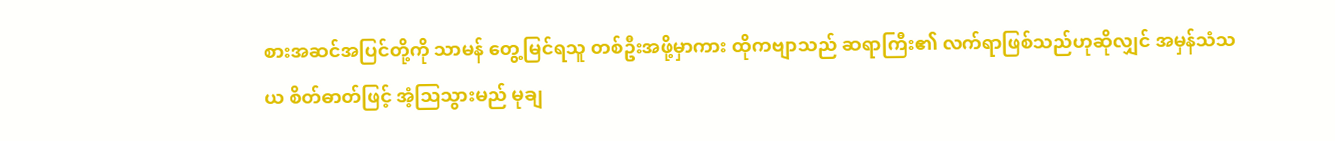စားအဆင်အပြင်တို့ကို သာမန် တွေ့မြင်ရသူ တစ်ဦးအဖို့မှာကား ထိုကဗျာသည် ဆရာကြီး၏ လက်ရာဖြစ်သည်ဟုဆိုလျှင် အမှန်သံသယ စိတ်ဓာတ်ဖြင့် အံ့သြသွားမည် မုချ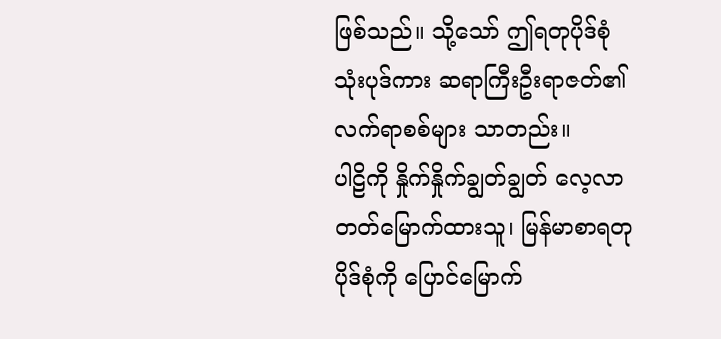ဖြစ်သည်။ သို့သော် ဤရတုပိုဒ်စုံသုံးပုဒ်ကား ဆရာကြီးဦးရာဇတ်၏ လက်ရာစစ်များ သာတည်း။
ပါဠိကို နှိုက်နှိုက်ချွတ်ချွတ် လေ့လာတတ်မြောက်ထားသူ၊ မြန်မာစာရတုပိုဒ်စုံကို ပြောင်မြောက်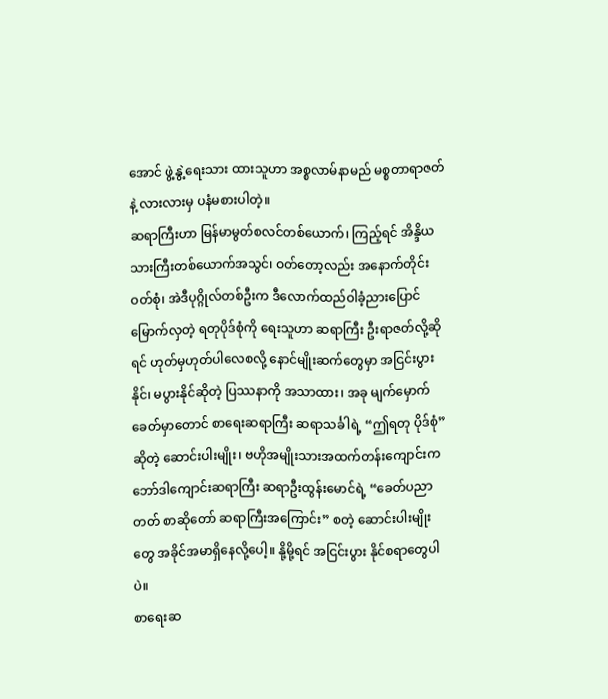အောင် ဖွဲ့နွဲ့ရေးသား ထားသူဟာ အစ္စလာမ်နာမည် မစ္စတာရာဇတ်နဲ့ လားလားမှ ပနံမစားပါတဲ့။
ဆရာကြီးဟာ မြန်မာမွတ်စလင်တစ်ယောက်၊ ကြည့်ရင် အိန္ဒိယသားကြီးတစ်ယောက်အသွင်၊ ဝတ်တော့လည်း အနောက်တိုင်းဝတ်စုံ၊ အဲဒီပုဂ္ဂိုလ်တစ်ဦးက ဒီလောက်ထည်ဝါခံ့ညားပြောင်မြောက်လှတဲ့ ရတုပိုဒ်စုံကို ရေးသူဟာ ဆရာကြီး ဦးရာဇတ်လို့ဆိုရင် ဟုတ်မှဟုတ်ပါလေစလို့ နောင်မျိုးဆက်တွေမှာ အငြင်းပွားနိုင်၊ မပွားနိုင်ဆိုတဲ့ ပြဿနာကို အသာထား၊ အခု မျက်မှောက်ခေတ်မှာတောင် စာရေးဆရာကြီး ဆရာသင်္ခါရဲ့ “ဤရတု ပိုဒ်စုံ” ဆိုတဲ့ ဆောင်းပါးမျိုး၊ ဗဟိုအမျိုးသားအထက်တန်းကျောင်းက ဘော်ဒါကျောင်းဆရာကြီး ဆရာဦးထွန်းမောင်ရဲ့ “ခေတ်ပညာတတ် စာဆိုတော် ဆရာကြီးအကြောင်း” စတဲ့ ဆောင်းပါးမျိုးတွေ အခိုင်အမာရှိနေလို့ပေါ့။ နို့မို့ရင် အငြင်းပွား နိုင်စရာတွေပါပဲ။
စာရေးဆ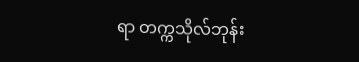ရာ တက္ကသိုလ်ဘုန်း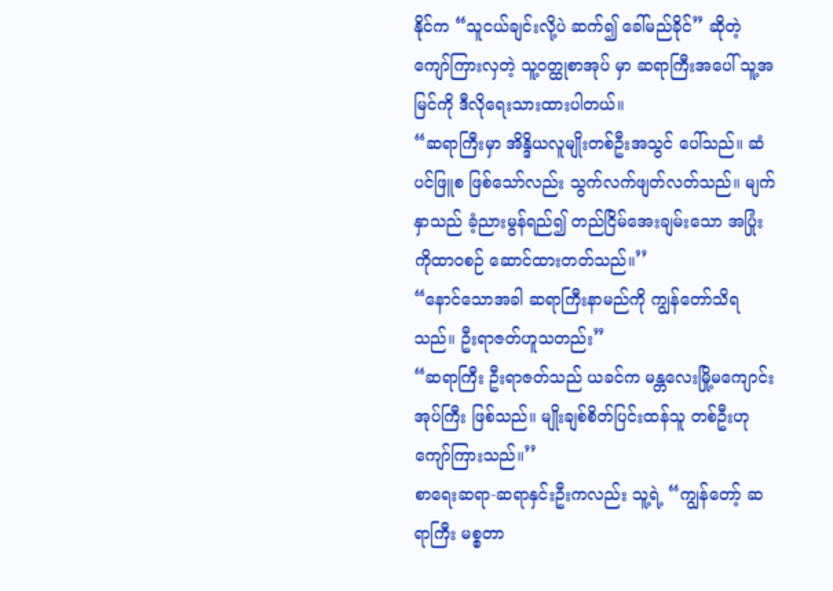နိုင်က “သူငယ်ချင်းလို့ပဲ ဆက်၍ ခေါ်မည်ခိုင်” ဆိုတဲ့ ကျော်ကြားလှတဲ့ သူ့ဝတ္ထုစာအုပ် မှာ ဆရာကြီးအပေါ် သူ့အမြင်ကို ဒီလိုရေးသားထားပါတယ်။
“ဆရာကြီးမှာ အိန္ဒိယလူမျိုးတစ်ဦးအသွင် ပေါ်သည်။ ဆံပင်ဖြူစ ဖြစ်သော်လည်း သွက်လက်ဖျတ်လတ်သည်။ မျက်နှာသည် ခံ့ညားမွန်ရည်၍ တည်ငြိမ်အေးချမ်းသော အပြုံးကိုထာဝစဉ် ဆောင်ထားတတ်သည်။’’
“နောင်သောအခါ ဆရာကြီးနာမည်ကို ကျွန်တော်သိရသည်။ ဦးရာဇတ်ဟူသတည်း”
“ဆရာကြီး ဦးရာဇတ်သည် ယခင်က မန္တလေးမြို့မကျောင်းအုပ်ကြီး ဖြစ်သည်။ မျိုးချစ်စိတ်ပြင်းထန်သူ တစ်ဦးဟု ကျော်ကြားသည်။’’
စာရေးဆရာ-ဆရာနှင်းဦးကလည်း သူ့ရဲ့ “ကျွန်တော့် ဆရာကြီး မစ္စတာ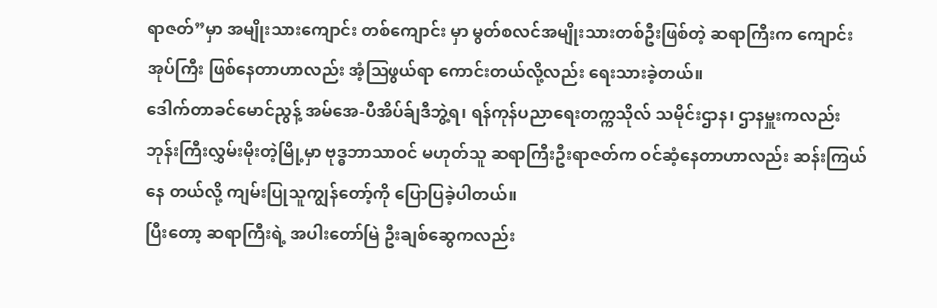ရာဇတ်”မှာ အမျိုးသားကျောင်း တစ်ကျောင်း မှာ မွတ်စလင်အမျိုးသားတစ်ဦးဖြစ်တဲ့ ဆရာကြီးက ကျောင်းအုပ်ကြီး ဖြစ်နေတာဟာလည်း အံ့ဩဖွယ်ရာ ကောင်းတယ်လို့လည်း ရေးသားခဲ့တယ်။
ဒေါက်တာခင်မောင်ညွန့် အမ်အေ-ပီအိပ်ခ်ျဒီဘွဲ့ရ၊ ရန်ကုန်ပညာရေးတက္ကသိုလ် သမိုင်းဌာန၊ ဌာနမှူးကလည်း ဘုန်းကြီးလွှမ်းမိုးတဲ့မြို့မှာ ဗုဒ္ဓဘာသာဝင် မဟုတ်သူ ဆရာကြီးဦးရာဇတ်က ဝင်ဆံ့နေတာဟာလည်း ဆန်းကြယ်နေ တယ်လို့ ကျမ်းပြုသူကျွန်တော့်ကို ပြောပြခဲ့ပါတယ်။
ပြီးတော့ ဆရာကြီးရဲ့ အပါးတော်မြဲ ဦးချစ်ဆွေကလည်း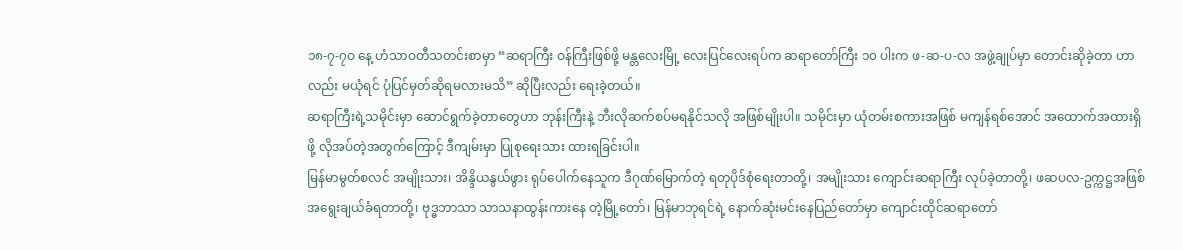၁၈-၇-၇ဝ နေ့ ဟံသာဝတီသတင်းစာမှာ “ဆရာကြီး ဝန်ကြီးဖြစ်ဖို့ မန္တလေးမြို့ လေးပြင်လေးရပ်က ဆရာတော်ကြီး ၁၀ ပါးက ဖ-ဆ-ပ-လ အဖွဲ့ချုပ်မှာ တောင်းဆိုခဲ့တာ ဟာလည်း မယုံရင် ပုံပြင်မှတ်ဆိုရမလားမသိ” ဆိုပြီးလည်း ရေးခဲ့တယ်။
ဆရာကြီးရဲ့သမိုင်းမှာ ဆောင်ရွက်ခဲ့တာတွေဟာ ဘုန်းကြီးနဲ့ ဘီးလိုဆက်စပ်မရနိုင်သလို အဖြစ်မျိုးပါ။ သမိုင်းမှာ ယုံတမ်းစကားအဖြစ် မကျန်ရစ်အောင် အထောက်အထားရှိဖို့ လိုအပ်တဲ့အတွက်ကြောင့် ဒီကျမ်းမှာ ပြုစုရေးသား ထားရခြင်းပါ။
မြန်မာမွတ်စလင် အမျိုးသား၊ အိန္ဒိယနွယ်ဖွား ရုပ်ပေါက်နေသူက ဒီဂုဏ်မြောက်တဲ့ ရတုပိုဒ်စုံရေးတာတို့၊ အမျိုးသား ကျောင်းဆရာကြီး လုပ်ခဲ့တာတို့၊ ဖဆပလ-ဥက္ကဋ္ဌအဖြစ် အရွေးချယ်ခံရတာတို့၊ ဗုဒ္ဓဘာသာ သာသနာထွန်းကားနေ တဲ့မြို့တော်၊ မြန်မာဘုရင်ရဲ့ နောက်ဆုံးမင်းနေပြည်တော်မှာ ကျောင်းထိုင်ဆရာတော်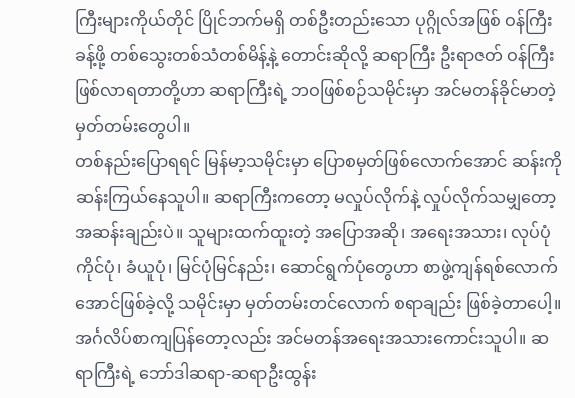ကြီးများကိုယ်တိုင် ပြိုင်ဘက်မရှိ တစ်ဦးတည်းသော ပုဂ္ဂိုလ်အဖြစ် ဝန်ကြီးခန့်ဖို့ တစ်သွေးတစ်သံတစ်မိန့်နဲ့ တောင်းဆိုလို့ ဆရာကြီး ဦးရာဇတ် ဝန်ကြီး ဖြစ်လာရတာတို့ဟာ ဆရာကြီးရဲ့ ဘဝဖြစ်စဉ်သမိုင်းမှာ အင်မတန်ခိုင်မာတဲ့ မှတ်တမ်းတွေပါ။
တစ်နည်းပြောရရင် မြန်မာ့သမိုင်းမှာ ပြောစမှတ်ဖြစ်လောက်အောင် ဆန်းကိုဆန်းကြယ်နေသူပါ။ ဆရာကြီးကတော့ မလှုပ်လိုက်နဲ့ လှုပ်လိုက်သမျှတော့ အဆန်းချည်းပဲ။ သူများထက်ထူးတဲ့ အပြောအဆို၊ အရေးအသား၊ လုပ်ပုံကိုင်ပုံ၊ ခံယူပုံ၊ မြင်ပုံမြင်နည်း၊ ဆောင်ရွက်ပုံတွေဟာ စာဖွဲ့ကျန်ရစ်လောက်အောင်ဖြစ်ခဲ့လို့ သမိုင်းမှာ မှတ်တမ်းတင်လောက် စရာချည်း ဖြစ်ခဲ့တာပေါ့။
အင်္ဂလိပ်စာကျပြန်တော့လည်း အင်မတန်အရေးအသားကောင်းသူပါ။ ဆရာကြီးရဲ့ ဘော်ဒါဆရာ-ဆရာဦးထွန်း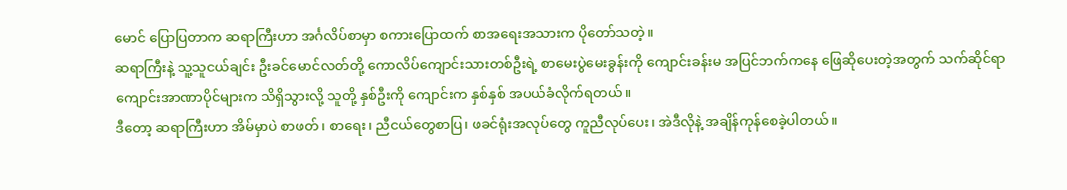မောင် ပြောပြတာက ဆရာကြီးဟာ အင်္ဂလိပ်စာမှာ စကားပြောထက် စာအရေးအသားက ပိုတော်သတဲ့။
ဆရာကြီးနဲ့ သူ့သူငယ်ချင်း ဦးခင်မောင်လတ်တို့ ကောလိပ်ကျောင်းသားတစ်ဦးရဲ့ စာမေးပွဲမေးခွန်းကို ကျောင်းခန်းမ အပြင်ဘက်ကနေ ဖြေဆိုပေးတဲ့အတွက် သက်ဆိုင်ရာ ကျောင်းအာဏာပိုင်များက သိရှိသွားလို့ သူတို့ နှစ်ဦးကို ကျောင်းက နှစ်နှစ် အပယ်ခံလိုက်ရတယ်။
ဒီတော့ ဆရာကြီးဟာ အိမ်မှာပဲ စာဖတ်၊ စာရေး၊ ညီငယ်တွေစာပြ၊ ဖခင်ရုံးအလုပ်တွေ ကူညီလုပ်ပေး၊ အဲဒီလိုနဲ့ အချိန်ကုန်စေခဲ့ပါတယ်။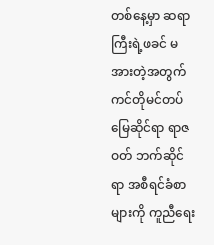တစ်နေ့မှာ ဆရာကြီးရဲ့ဖခင် မအားတဲ့အတွက် ကင်တိုမင်တပ်မြေဆိုင်ရာ ရာဇဝတ် ဘက်ဆိုင်ရာ အစီရင်ခံစာများကို ကူညီရေး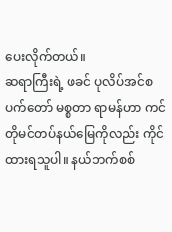ပေးလိုက်တယ်။
ဆရာကြီးရဲ့ ဖခင် ပုလိပ်အင်စပက်တော် မစ္စတာ ရာမန်ဟာ ကင်တိုမင်တပ်နယ်မြေကိုလည်း ကိုင်ထားရသူပါ။ နယ်ဘက်စစ်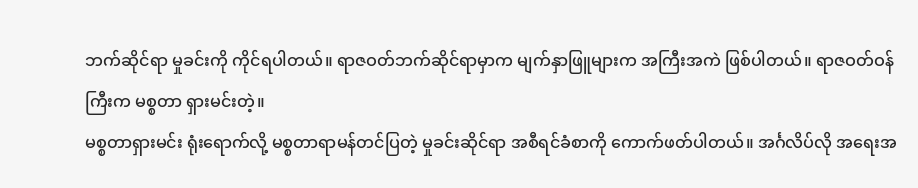ဘက်ဆိုင်ရာ မှုခင်းကို ကိုင်ရပါတယ်။ ရာဇဝတ်ဘက်ဆိုင်ရာမှာက မျက်နှာဖြူများက အကြီးအကဲ ဖြစ်ပါတယ်။ ရာဇဝတ်ဝန်ကြီးက မစ္စတာ ရှားမင်းတဲ့။
မစ္စတာရှားမင်း ရုံးရောက်လို့ မစ္စတာရာမန်တင်ပြတဲ့ မှုခင်းဆိုင်ရာ အစီရင်ခံစာကို ကောက်ဖတ်ပါတယ်။ အင်္ဂလိပ်လို အရေးအ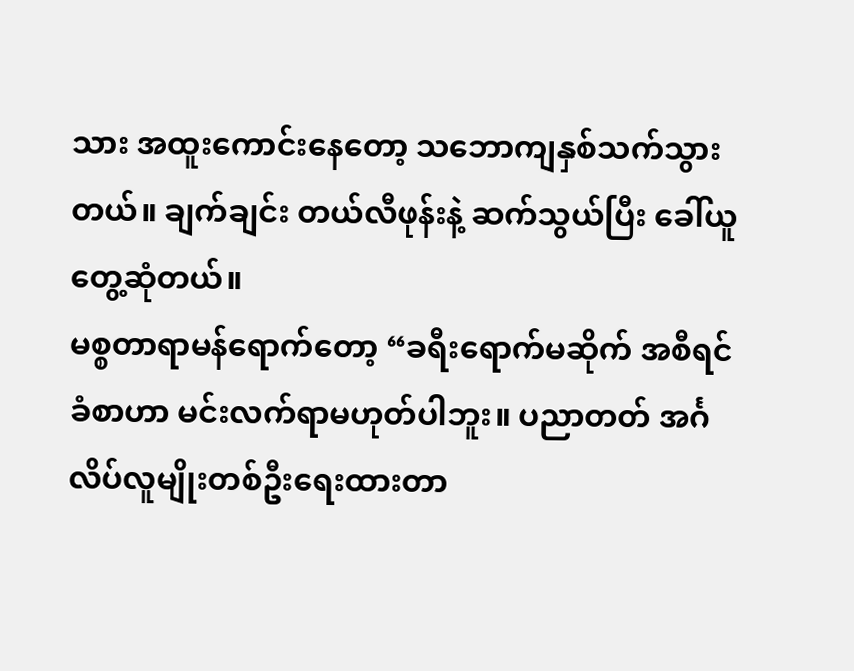သား အထူးကောင်းနေတော့ သဘောကျနှစ်သက်သွားတယ်။ ချက်ချင်း တယ်လီဖုန်းနဲ့ ဆက်သွယ်ပြီး ခေါ်ယူတွေ့ဆုံတယ်။
မစ္စတာရာမန်ရောက်တော့ “ခရီးရောက်မဆိုက် အစီရင်ခံစာဟာ မင်းလက်ရာမဟုတ်ပါဘူး။ ပညာတတ် အင်္ဂလိပ်လူမျိုးတစ်ဦးရေးထားတာ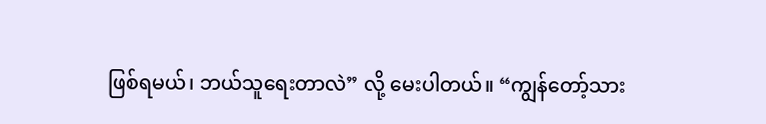ဖြစ်ရမယ်၊ ဘယ်သူရေးတာလဲ” လို့ မေးပါတယ်။ “ကျွန်တော့်သား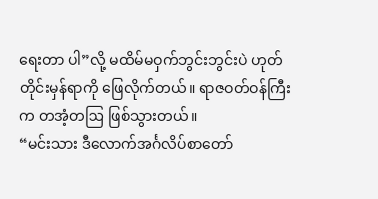ရေးတာ ပါ”လို့ မထိမ်မဝှက်ဘွင်းဘွင်းပဲ ဟုတ်တိုင်းမှန်ရာကို ဖြေလိုက်တယ်။ ရာဇဝတ်ဝန်ကြီးက တအံ့တဩ ဖြစ်သွားတယ်။
“မင်းသား ဒီလောက်အင်္ဂလိပ်စာတော်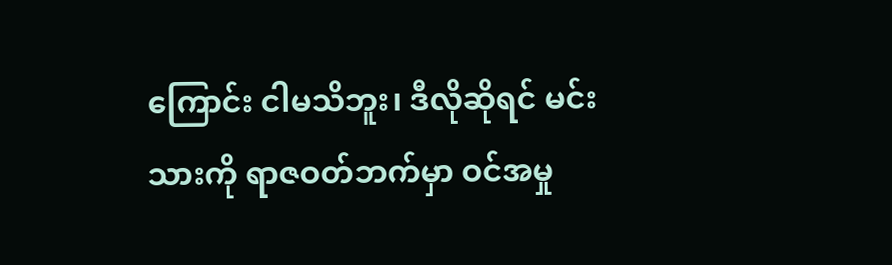ကြောင်း ငါမသိဘူး၊ ဒီလိုဆိုရင် မင်းသားကို ရာဇဝတ်ဘက်မှာ ဝင်အမှု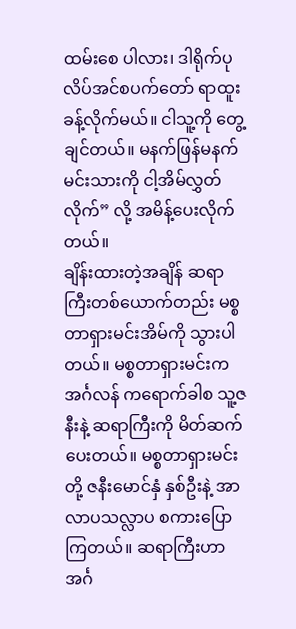ထမ်းစေ ပါလား၊ ဒါရိုက်ပုလိပ်အင်စပက်တော် ရာထူးခန့်လိုက်မယ်။ ငါသူ့ကို တွေ့ချင်တယ်။ မနက်ဖြန်မနက် မင်းသားကို ငါ့အိမ်လွှတ်လိုက်” လို့ အမိန့်ပေးလိုက်တယ်။
ချိန်းထားတဲ့အချိန် ဆရာကြီးတစ်ယောက်တည်း မစ္စတာရှားမင်းအိမ်ကို သွားပါတယ်။ မစ္စတာရှားမင်းက အင်္ဂလန် ကရောက်ခါစ သူ့ဇနီးနဲ့ ဆရာကြီးကို မိတ်ဆက်ပေးတယ်။ မစ္စတာရှားမင်းတို့ ဇနီးမောင်နှံ နှစ်ဦးနဲ့ အာလာပသလ္လာပ စကားပြောကြတယ်။ ဆရာကြီးဟာ အင်္ဂ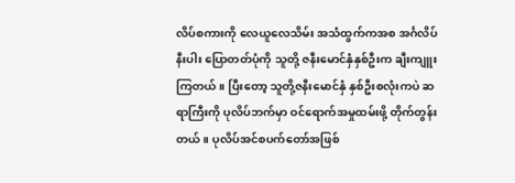လိပ်စကားကို လေယူလေသိမ်း အသံထွက်ကအစ အင်္ဂလိပ်နီးပါး ပြောတတ်ပုံကို သူတို့ ဇနီးမောင်နှံနှစ်ဦးက ချီးကျူးကြတယ်။ ပြီးတော့ သူတို့ဇနီးမောင်နှံ နှစ်ဦးစလုံးကပဲ ဆရာကြီးကို ပုလိပ်ဘက်မှာ ဝင်ရောက်အမှုထမ်းဖို့ တိုက်တွန်းတယ်။ ပုလိပ်အင်စပက်တော်အဖြစ်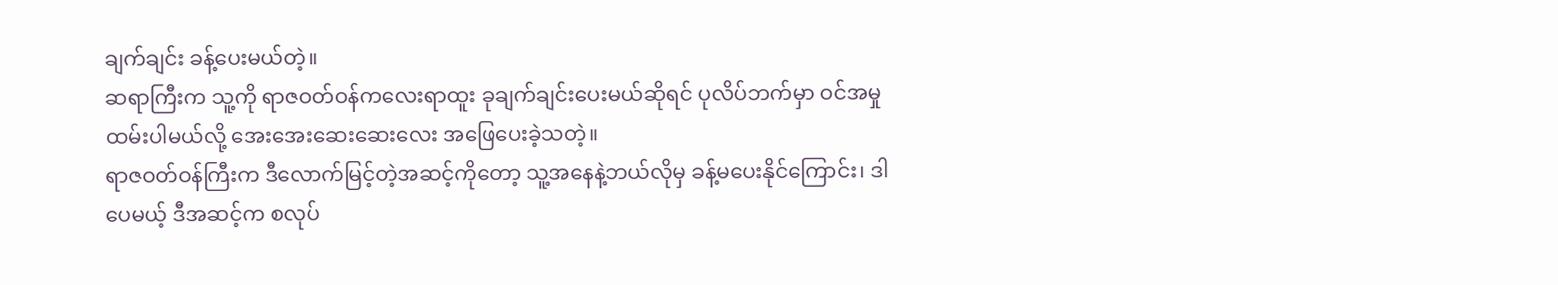ချက်ချင်း ခန့်ပေးမယ်တဲ့။
ဆရာကြီးက သူ့ကို ရာဇဝတ်ဝန်ကလေးရာထူး ခုချက်ချင်းပေးမယ်ဆိုရင် ပုလိပ်ဘက်မှာ ဝင်အမှုထမ်းပါမယ်လို့ အေးအေးဆေးဆေးလေး အဖြေပေးခဲ့သတဲ့။
ရာဇဝတ်ဝန်ကြီးက ဒီလောက်မြင့်တဲ့အဆင့်ကိုတော့ သူ့အနေနဲ့ဘယ်လိုမှ ခန့်မပေးနိုင်ကြောင်း၊ ဒါပေမယ့် ဒီအဆင့်က စလုပ်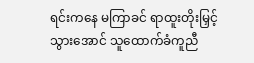ရင်းကနေ မကြာခင် ရာထူးတိုးမြှင့်သွားအောင် သူထောက်ခံကူညီ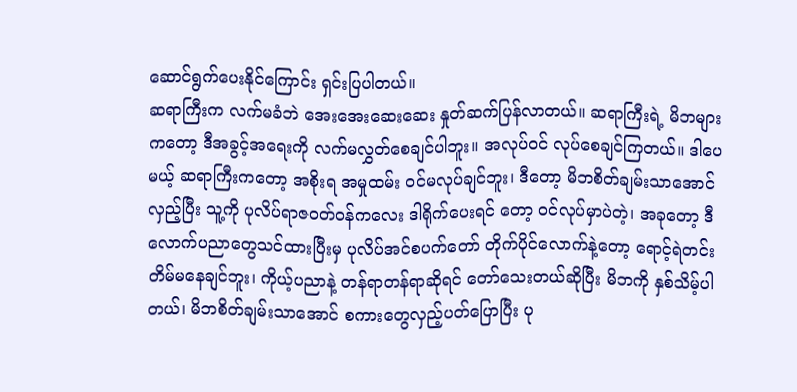ဆောင်ရွက်ပေးနိုင်ကြောင်း ရှင်းပြပါတယ်။
ဆရာကြီးက လက်မခံဘဲ အေးအေးဆေးဆေး နှုတ်ဆက်ပြန်လာတယ်။ ဆရာကြီးရဲ့ မိဘများကတော့ ဒီအခွင့်အရေးကို လက်မလွှတ်စေချင်ပါဘူး။ အလုပ်ဝင် လုပ်စေချင်ကြတယ်။ ဒါပေမယ့် ဆရာကြီးကတော့ အစိုးရ အမှုထမ်း ဝင်မလုပ်ချင်ဘူး၊ ဒီတော့ မိဘစိတ်ချမ်းသာအောင်လှည့်ပြီး သူ့ကို ပုလိပ်ရာဇဝတ်ဝန်ကလေး ဒါရိုက်ပေးရင် တော့ ဝင်လုပ်မှာပဲတဲ့၊ အခုတော့ ဒီလောက်ပညာတွေသင်ထားပြီးမှ ပုလိပ်အင်စပက်တော် တိုက်ပိုင်လောက်နဲ့တော့ ရောင့်ရဲတင်းတိမ်မနေချင်ဘူး၊ ကိုယ့်ပညာနဲ့ တန်ရာတန်ရာဆိုရင် တော်သေးတယ်ဆိုပြီး မိဘကို နှစ်သိမ့်ပါတယ်၊ မိဘစိတ်ချမ်းသာအောင် စကားတွေလှည့်ပတ်ပြောပြီး ပု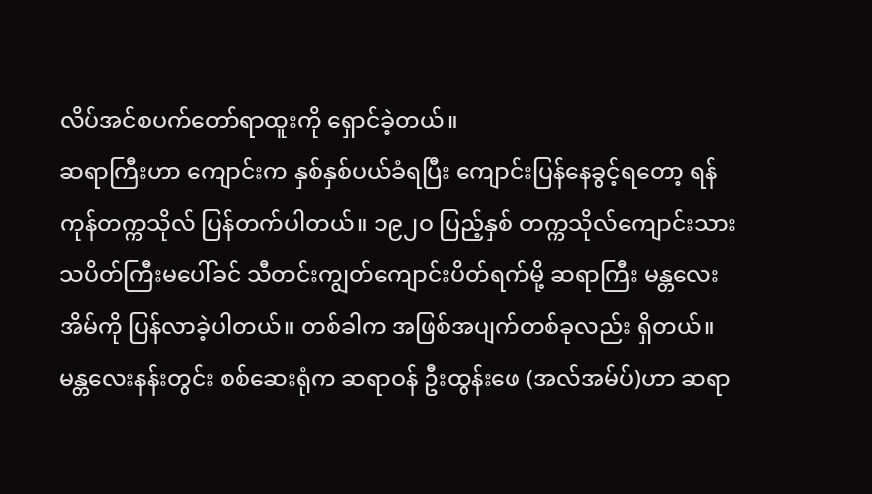လိပ်အင်စပက်တော်ရာထူးကို ရှောင်ခဲ့တယ်။
ဆရာကြီးဟာ ကျောင်းက နှစ်နှစ်ပယ်ခံရပြီး ကျောင်းပြန်နေခွင့်ရတော့ ရန်ကုန်တက္ကသိုလ် ပြန်တက်ပါတယ်။ ၁၉၂ဝ ပြည့်နှစ် တက္ကသိုလ်ကျောင်းသား သပိတ်ကြီးမပေါ်ခင် သီတင်းကျွတ်ကျောင်းပိတ်ရက်မို့ ဆရာကြီး မန္တလေးအိမ်ကို ပြန်လာခဲ့ပါတယ်။ တစ်ခါက အဖြစ်အပျက်တစ်ခုလည်း ရှိတယ်။ မန္တလေးနန်းတွင်း စစ်ဆေးရုံက ဆရာဝန် ဦးထွန်းဖေ (အလ်အမ်ပ်)ဟာ ဆရာ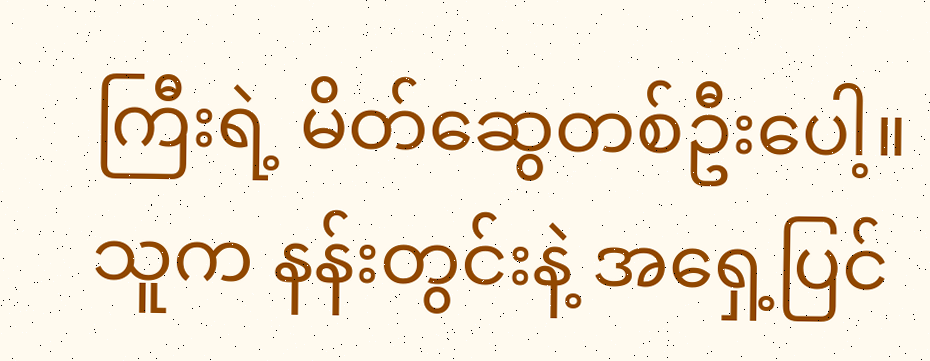ကြီးရဲ့ မိတ်ဆွေတစ်ဦးပေါ့။ သူက နန်းတွင်းနဲ့ အရှေ့ပြင်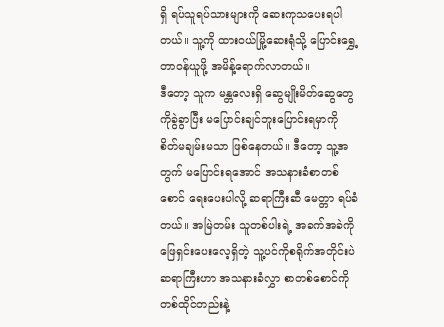ရှိ ရပ်သူရပ်သားများကို ဆေးကုသပေးရပါတယ်။ သူ့ကို ထားဝယ်မြို့ဆေးရုံသို့ ပြောင်းရွှေ့တာဝန်ယူဖို့ အမိန့်ရောက်လာတယ်။
ဒီတော့ သူက မန္တလေးရှိ ဆွေမျိုးမိတ်ဆွေတွေကိုခွဲခွာပြီး မပြောင်းချင်ဘူးပြောင်းရမှာကို စိတ်မချမ်းမသာ ဖြစ်နေတယ်။ ဒီတော့ သူ့အတွက် မပြောင်းရအောင် အသနားခံစာတစ်စောင် ရေးပေးပါလို့ ဆရာကြီးဆီ မေတ္တာ ရပ်ခံတယ်။ အမြဲတမ်း သူတစ်ပါးရဲ့ အခက်အခဲကို ဖြေရှင်းပေးလေ့ရှိတဲ့ သူ့ပင်ကိုစရိုက်အတိုင်းပဲ ဆရာကြီးဟာ အသနားခံလွှာ စာတစ်စောင်ကို တစ်ထိုင်တည်းနဲ့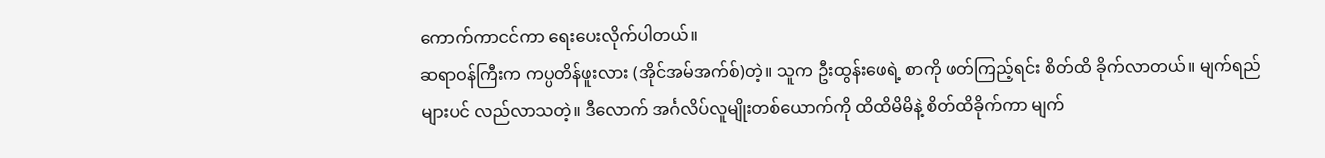ကောက်ကာငင်ကာ ရေးပေးလိုက်ပါတယ်။
ဆရာဝန်ကြီးက ကပ္ပတိန်ဖူးလား (အိုင်အမ်အက်စ်)တဲ့။ သူက ဦးထွန်းဖေရဲ့ စာကို ဖတ်ကြည့်ရင်း စိတ်ထိ ခိုက်လာတယ်။ မျက်ရည်များပင် လည်လာသတဲ့။ ဒီလောက် အင်္ဂလိပ်လူမျိုးတစ်ယောက်ကို ထိထိမိမိနဲ့ စိတ်ထိခိုက်ကာ မျက်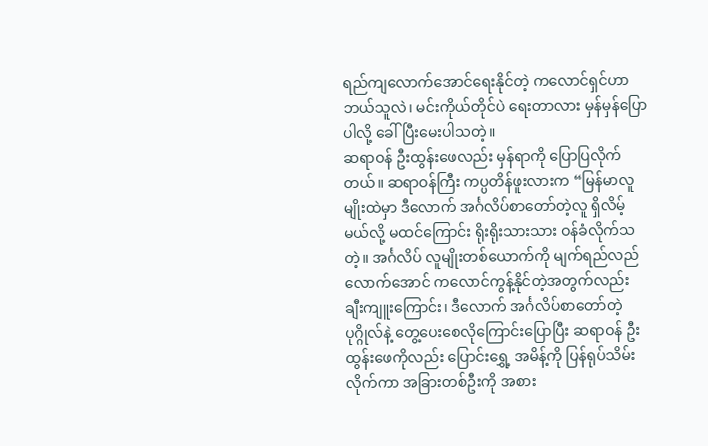ရည်ကျလောက်အောင်ရေးနိုင်တဲ့ ကလောင်ရှင်ဟာ ဘယ်သူလဲ၊ မင်းကိုယ်တိုင်ပဲ ရေးတာလား မှန်မှန်ပြောပါလို့ ခေါ်ပြီးမေးပါသတဲ့။
ဆရာဝန် ဦးထွန်းဖေလည်း မှန်ရာကို ပြောပြလိုက်တယ်။ ဆရာဝန်ကြီး ကပ္ပတိန်ဖူးလားက “မြန်မာလူမျိုးထဲမှာ ဒီလောက် အင်္ဂလိပ်စာတော်တဲ့လူ ရှိလိမ့်မယ်လို့ မထင်ကြောင်း ရိုးရိုးသားသား ဝန်ခံလိုက်သတဲ့။ အင်္ဂလိပ် လူမျိုးတစ်ယောက်ကို မျက်ရည်လည်လောက်အောင် ကလောင်ကွန့်နိုင်တဲ့အတွက်လည်း ချီးကျူးကြောင်း၊ ဒီလောက် အင်္ဂလိပ်စာတော်တဲ့ ပုဂ္ဂိုလ်နဲ့ တွေ့ပေးစေလိုကြောင်းပြောပြီး ဆရာဝန် ဦးထွန်းဖေကိုလည်း ပြောင်းရွှေ့ အမိန့်ကို ပြန်ရုပ်သိမ်းလိုက်ကာ အခြားတစ်ဦးကို အစား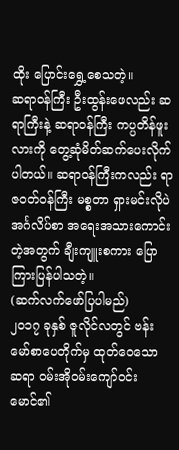ထိုး ပြောင်းရွှေ့စေသတဲ့။
ဆရာဝန်ကြီး ဦးထွန်းဖေလည်း ဆရာကြီးနဲ့ ဆရာဝန်ကြီး ကပ္ပတိန်ဖူးလားကို တွေ့ဆုံမိတ်ဆက်ပေးလိုက်ပါတယ်။ ဆရာဝန်ကြီးကလည်း ရာဇဝတ်ဝန်ကြီး မစ္စတာ ရှားမင်းလိုပဲ အင်္ဂလိပ်စာ အရေးအသားကောင်းတဲ့အတွက် ချီးကျူးစကား ပြောကြားပြန်ပါသတဲ့။
(ဆက်လက်ဖော်ပြပါမည်)
၂၀၁၇ ခုနှစ် ဇူလိုင်လတွင် ဗန်းမော်စာပေတိုက်မှ ထုတ်ဝေသော ဆရာ ဝမ်းအိုဝမ်းကျော်ဝင်းမောင်၏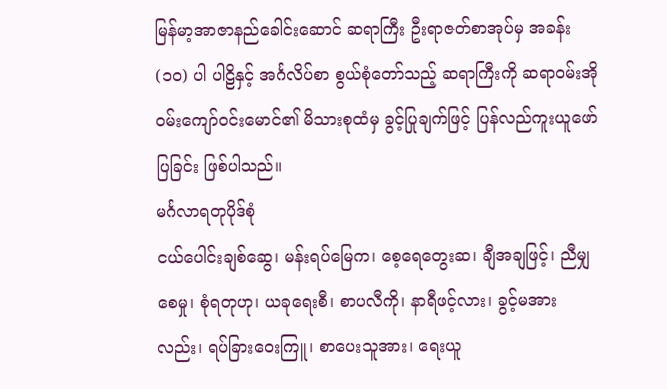မြန်မာ့အာဇာနည်ခေါင်းဆောင် ဆရာကြီး ဦးရာဇတ်စာအုပ်မှ အခန်း (၁၀) ပါ ပါဠိနှင့် အင်္ဂလိပ်စာ စွယ်စုံတော်သည့် ဆရာကြီးကို ဆရာဝမ်းအိုဝမ်းကျော်ဝင်းမောင်၏ မိသားစုထံမှ ခွင့်ပြုချက်ဖြင့် ပြန်လည်ကူးယူဖော်ပြခြင်း ဖြစ်ပါသည်။
မင်္ဂလာရတုပိုဒ်စုံ
ငယ်ပေါင်းချစ်ဆွေ၊ မန်းရပ်မြေက၊ စေ့ရေတွေးဆ၊ ချီအချဖြင့်၊ ညီမျှစေမှု၊ စုံရတုဟု၊ ယခုရေးစီ၊ စာပလီကို၊ နာရီဖင့်လား၊ ခွင့်မအားလည်း၊ ရပ်ခြားဝေးကြူ၊ စာပေးသူအား၊ ရေးယူ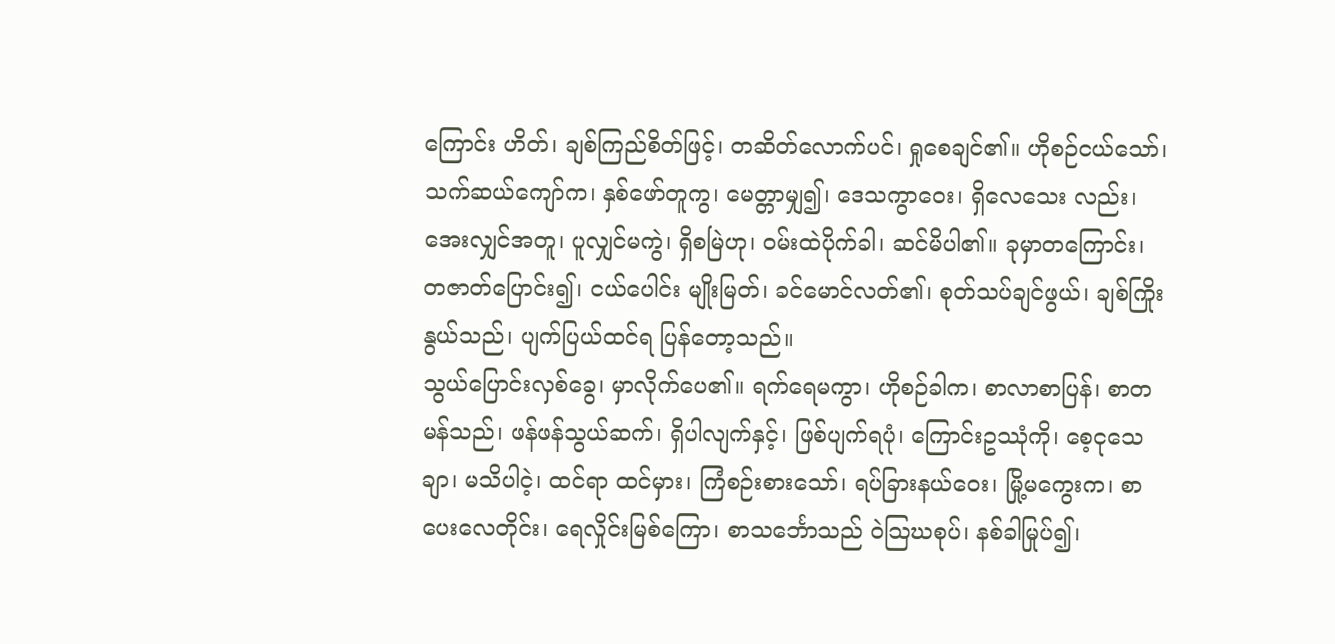ကြောင်း ဟိတ်၊ ချစ်ကြည်စိတ်ဖြင့်၊ တဆိတ်လောက်ပင်၊ ရှုစေချင်၏။ ဟိုစဉ်ငယ်သော်၊ သက်ဆယ်ကျော်က၊ နှစ်ဖော်တူကွ၊ မေတ္တာမျှ၍၊ ဒေသကွာဝေး၊ ရှိလေသေး လည်း၊ အေးလျှင်အတူ၊ ပူလျှင်မကွဲ၊ ရှိစမြဲဟု၊ ဝမ်းထဲပိုက်ခါ၊ ဆင်မိပါ၏။ ခုမှာတကြောင်း၊ တဇာတ်ပြောင်း၍၊ ငယ်ပေါင်း မျိုးမြတ်၊ ခင်မောင်လတ်၏၊ စုတ်သပ်ချင်ဖွယ်၊ ချစ်ကြိုးနွယ်သည်၊ ပျက်ပြယ်ထင်ရ ပြန်တော့သည်။
သွယ်ပြောင်းလှစ်ခွေ၊ မှာလိုက်ပေ၏။ ရက်ရေမကွာ၊ ဟိုစဉ်ခါက၊ စာလာစာပြန်၊ စာတမန်သည်၊ ဖန်ဖန်သွယ်ဆက်၊ ရှိပါလျက်နှင့်၊ ဖြစ်ပျက်ရပုံ၊ ကြောင်းဥဿုံကို၊ စေ့ငုသေချာ၊ မသိပါငဲ့၊ ထင်ရာ ထင်မှား၊ ကြံစဉ်းစားသော်၊ ရပ်ခြားနယ်ဝေး၊ မြို့မကွေးက၊ စာပေးလေတိုင်း၊ ရေလှိုင်းမြစ်ကြော၊ စာသင်္ဘောသည် ဝဲသြဃစုပ်၊ နစ်ခါမြုပ်၍၊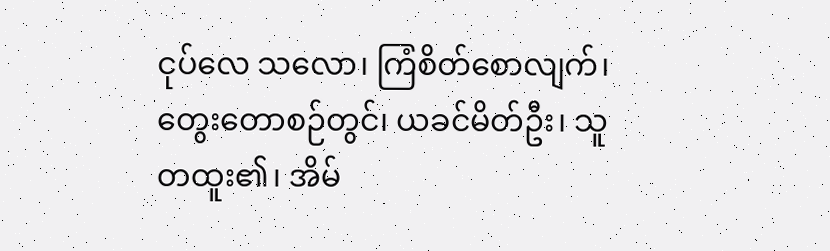ငုပ်လေ သလော၊ ကြံစိတ်စောလျက်၊ တွေးတောစဉ်တွင်၊ ယခင်မိတ်ဦး၊ သူတထူး၏၊ အိမ်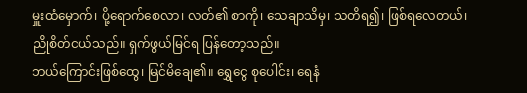မှူးထံမှောက်၊ ပို့ရောက်စေလာ၊ လတ်၏ စာကို၊ သေချာသိမှ၊ သတိရ၍၊ ဖြစ်ရလေတယ်၊ ညိုစိတ်ငယ်သည်။ ရှက်ဖွယ်မြင်ရ ပြန်တော့သည်။
ဘယ်ကြောင်းဖြစ်ထွေ၊ မြင်မိချေ၏။ ရွှေငွေ စုပေါင်း၊ ရေနံ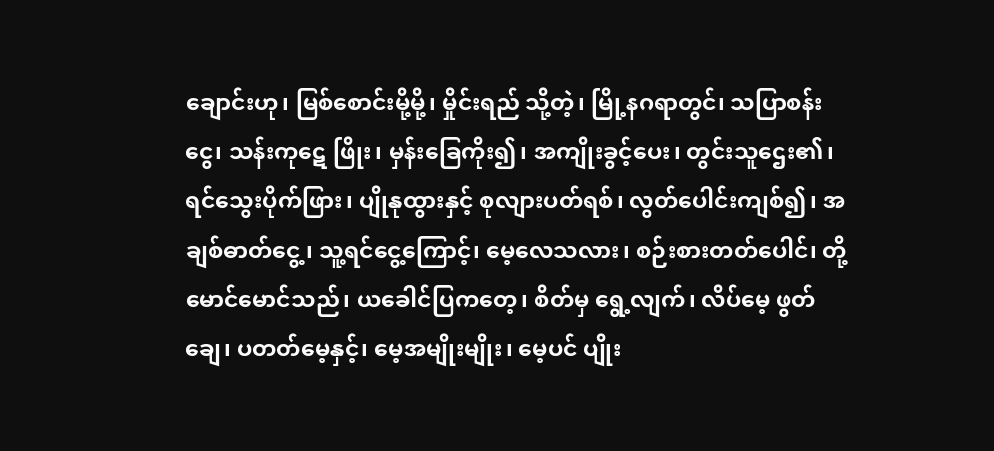ချောင်းဟု၊ မြစ်စောင်းမို့မို့၊ မှိုင်းရည် သို့တဲ့၊ မြို့နဂရာတွင်၊ သပြာစန်းငွေ၊ သန်းကုဋေ ဖြိုး၊ မှန်းခြေကိုး၍၊ အကျိုးခွင့်ပေး၊ တွင်းသူဌေး၏၊ ရင်သွေးပိုက်ဖြား၊ ပျိုနုထွားနှင့် စုလျားပတ်ရစ်၊ လွတ်ပေါင်းကျစ်၍၊ အချစ်ဓာတ်ငွေ့၊ သူ့ရင်ငွေ့ကြောင့်၊ မေ့လေသလား၊ စဉ်းစားတတ်ပေါင်၊ တို့မောင်မောင်သည်၊ ယခေါင်ပြကတေ့၊ စိတ်မှ ရွေ့လျက်၊ လိပ်မေ့ ဖွတ်ချေ၊ ပတတ်မေ့နှင့်၊ မေ့အမျိုးမျိုး၊ မေ့ပင် ပျိုး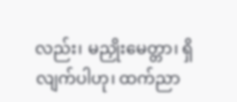လည်း၊ မညှိုးမေတ္တာ၊ ရှိလျက်ပါဟု၊ ထက်ညာ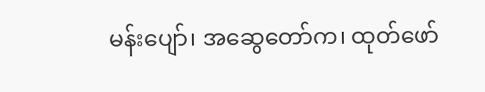မန်းပျော်၊ အဆွေတော်က၊ ထုတ်ဖော်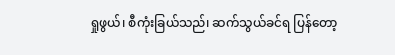ရှုဖွယ်၊ စီကုံးခြယ်သည်၊ ဆက်သွယ်ခင်ရ ပြန်တော့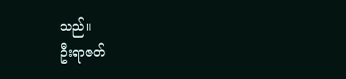သည်။
ဦးရာဇတ်